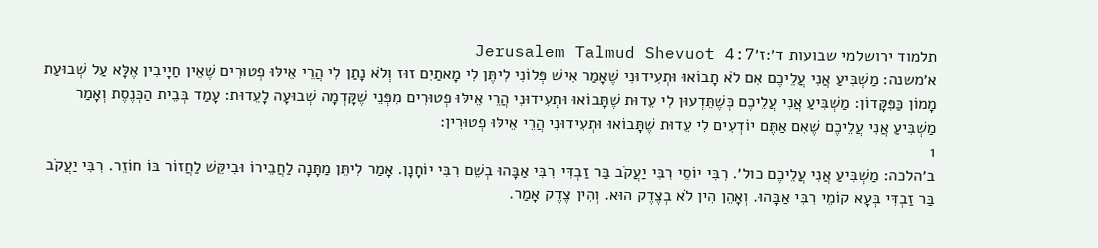תלמוד ירושלמי שבועות ד׳:ז׳Jerusalem Talmud Shevuot 4:7
א׳משנה: מַשְׁבִּיעַ אֲנִי עֲלֵיכֶם אִם לֹא תָבוֹאוּ וּתְעִידוּנִי שֶׁאָמַר אִישׁ פְּלוֹנִי לִיתֶּן לִי מָאתַיִם זוּז וְלֹא נָתַן לִי הֲרֵי אֵילּוּ פְטוּרִים שֶׁאֵין חַיָיבִין אֶלָּא עַל שְׁבוּעַת מָמוֹן כַּפִּקָּדוֹן: מַשְׁבִּיעַ אֲנִי עֲלֵיכֶם כְּשֶׁתֵּדְעוּן לִי עֵדוּת שֶׁתָּבוֹאוּ וּתְעִידוּנִי הֲרֵי אֵילּוּ פְטוּרִים מִפְּנֵי שֶׁקָּדְמָה שְׁבוּעָה לָעֵדוּת: עָמַד בְּבֵית הַכְּנֶסֶת וְאָמַר מַשְׁבִּיעַ אֲנִי עֲלֵיכֶם שֶׁאִם אַתֶּם יוֹדְעִים לִי עֵדוּת שֶׁתָּבוֹאוּ וּתְעִידוּנִי הֲרֵי אֵילּוּ פְטוּרִין:
1
ב׳הלכה: מַשְׁבִּיעַ אֲנִי עֲלֵיכֶם כול׳. רִבִּי יוֹסֵי רִבִּי יַעֲקֹב בַּר זַבְדִּי רִבִּי אַבָּהוּ בְשֵׁם רִבִּי יוֹחָנָן. אָמַר לִיתֵּן מַתָּנָה לַחֲבֵירוֹ וּבִיקֵּשׁ לַחֲזוֹר בּוֹ חוֹזֵר. רִבִּי יַעֲקֹב בַּר זַבְדִּי בְּעָא קוֹמֵי רִבִּי אַבָּהוּ. וְאָהֵן הִין לֹא בְצֶדֶק הוּא. וְהִין צֶדֶק אָמַר.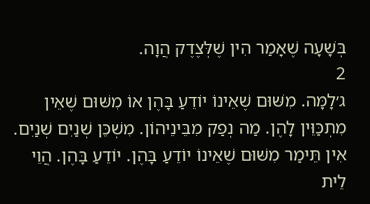בְּשָׁעָה שֶׁאָמַר הִין שֶׁלְּצֶדֶק הֲוָה.
2
ג׳לָמָּה. מִשּׁוּם שֶׁאֵינוֹ יוֹדֵעַ בָּהֶן אוֹ מִשּׁוּם שֶׁאֵין מִתְכַּוֵּין לָהֶן. מַה נְפַק מִבֵּינֵיהוֹן. מִשְׁכֵּן שְׁנַיִם שְׁנַיִם. אִין תֵּימַר מִשּׁוּם שֶׁאֵינוֹ יוֹדֵעַ בָּהֶן. יוֹדֵעַ בָּהֶן. הֲוֵי לֵית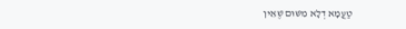טַעֲמָא דְלָא מִשּׁוּם שֶׁאֵין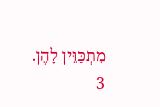מִתְכַּוֵּין לָהֶן.
3